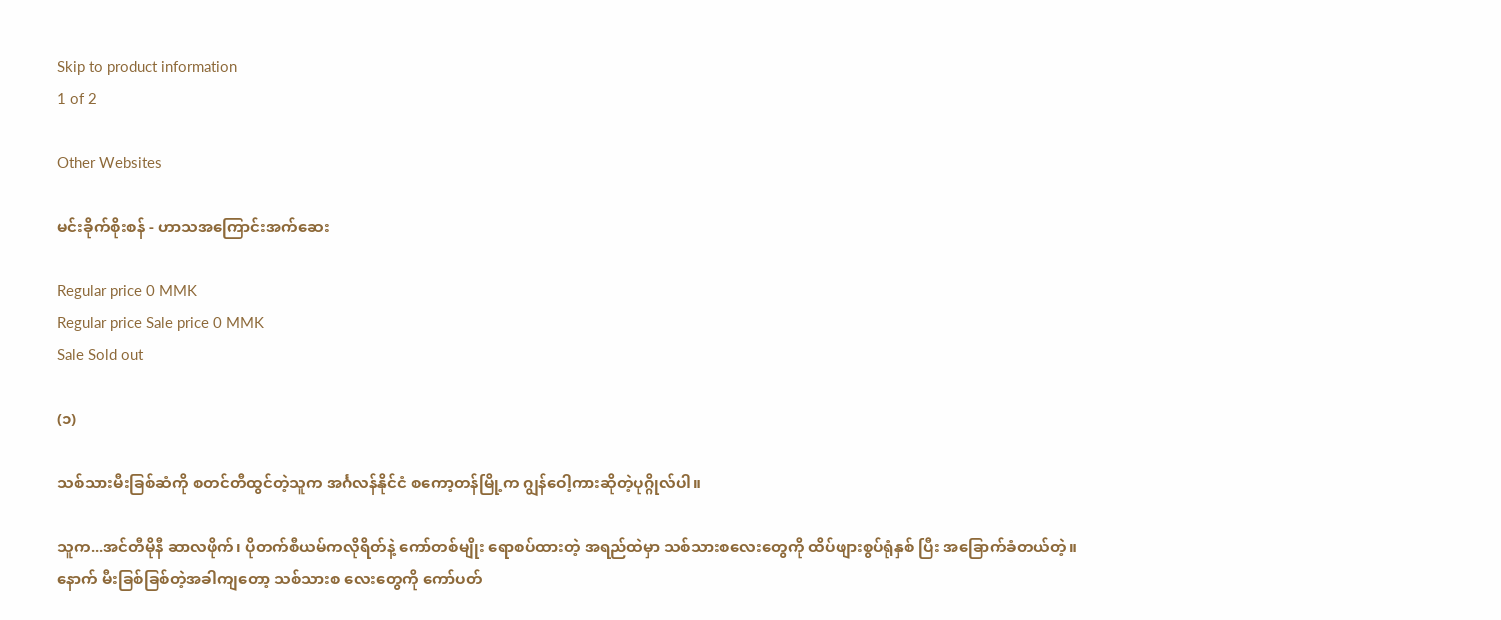Skip to product information
1 of 2

Other Websites

မင်းခိုက်စိုးစန် - ဟာသအကြောင်းအက်ဆေး

Regular price 0 MMK
Regular price Sale price 0 MMK
Sale Sold out

(၁)

သစ်သားမီးခြစ်ဆံကို စတင်တီထွင်တဲ့သူက အင်္ဂလန်နိုင်ငံ စကော့တန်မြို့က ဂျွန်ဝေါ့ကားဆိုတဲ့ပုဂ္ဂိုလ်ပါ။

သူက...အင်တီမိုနီ ဆာလဖိုက်၊ ပိုတက်စီယမ်ကလိုရိတ်နဲ့ ကော်တစ်မျိုး ရောစပ်ထားတဲ့ အရည်ထဲမှာ သစ်သားစလေးတွေကို ထိပ်ဖျားစွပ်ရုံနှစ် ပြီး အခြောက်ခံတယ်တဲ့။ နောက် မီးခြစ်ခြစ်တဲ့အခါကျတော့ သစ်သားစ လေးတွေကို ကော်ပတ်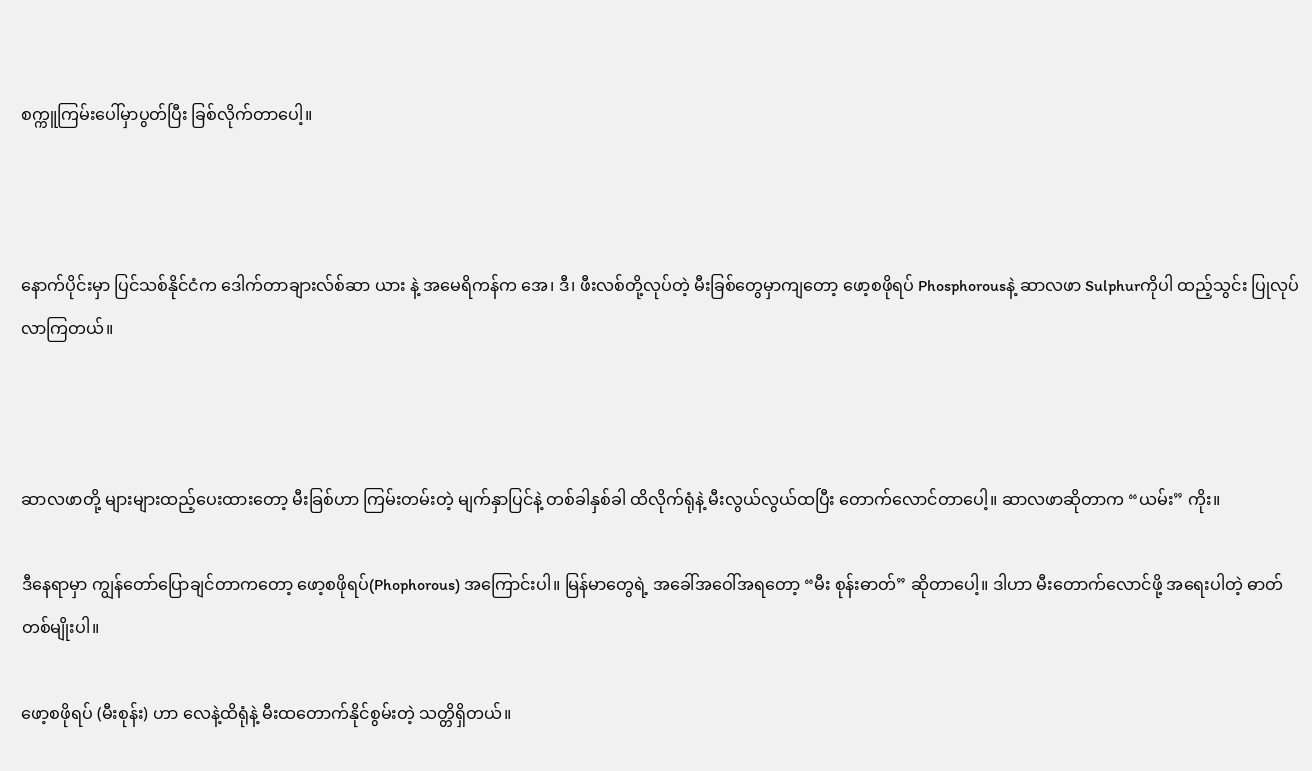စက္ကူကြမ်းပေါ်မှာပွတ်ပြီး ခြစ်လိုက်တာပေါ့။



နောက်ပိုင်းမှာ ပြင်သစ်နိုင်ငံက ဒေါက်တာချားလ်စ်ဆာ ယား နဲ့ အမေရိကန်က အေ၊ ဒီ၊ ဖီးလစ်တို့လုပ်တဲ့ မီးခြစ်တွေမှာကျတော့ ဖော့စဖိုရပ် Phosphorousနဲ့ ဆာလဖာ Sulphurကိုပါ ထည့်သွင်း ပြုလုပ်လာကြတယ်။



ဆာလဖာတို့ များများထည့်ပေးထားတော့ မီးခြစ်ဟာ ကြမ်းတမ်းတဲ့ မျက်နှာပြင်နဲ့ တစ်ခါနှစ်ခါ ထိလိုက်ရုံနဲ့ မီးလွယ်လွယ်ထပြီး တောက်လောင်တာပေါ့။ ဆာလဖာဆိုတာက “ယမ်း” ကိုး။

ဒီနေရာမှာ ကျွန်တော်ပြောချင်တာကတော့ ဖော့စဖိုရပ်(Phophorous) အကြောင်းပါ။ မြန်မာတွေရဲ့ အခေါ်အဝေါ်အရတော့ “မီး စုန်းဓာတ်” ဆိုတာပေါ့။ ဒါဟာ မီးတောက်လောင်ဖို့ အရေးပါတဲ့ ဓာတ် တစ်မျိုးပါ။

ဖော့စဖိုရပ် (မီးစုန်း) ဟာ လေနဲ့ထိရုံနဲ့ မီးထတောက်နိုင်စွမ်းတဲ့ သတ္တိရှိတယ်။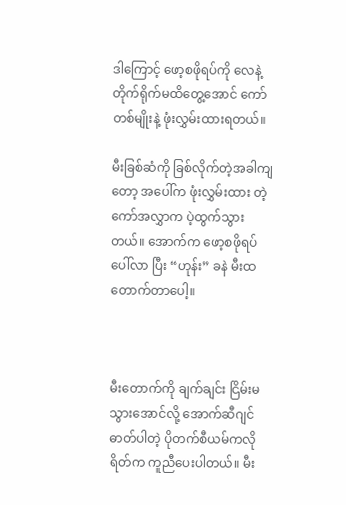ဒါကြောင့် ဖော့စဖိုရပ်ကို လေနဲ့ တိုက်ရိုက်မထိတွေ့အောင် ကော်တစ်မျိုးနဲ့ ဖုံးလွှမ်းထားရတယ်။

မီးခြစ်ဆံကို ခြစ်လိုက်တဲ့အခါကျတော့ အပေါ်က ဖုံးလွှမ်းထား တဲ့ ကော်အလွှာက ပဲ့ထွက်သွားတယ်။ အောက်က ဖော့စဖိုရပ်ပေါ်လာ ပြီး “ဟုန်း” ခနဲ မီးထတောက်တာပေါ့။



မီးတောက်ကို ချက်ချင်း ငြိမ်းမသွားအောင်လို့ အောက်ဆီဂျင် ဓာတ်ပါတဲ့ ပိုတက်စီယမ်ကလိုရိတ်က ကူညီပေးပါတယ်။ မီး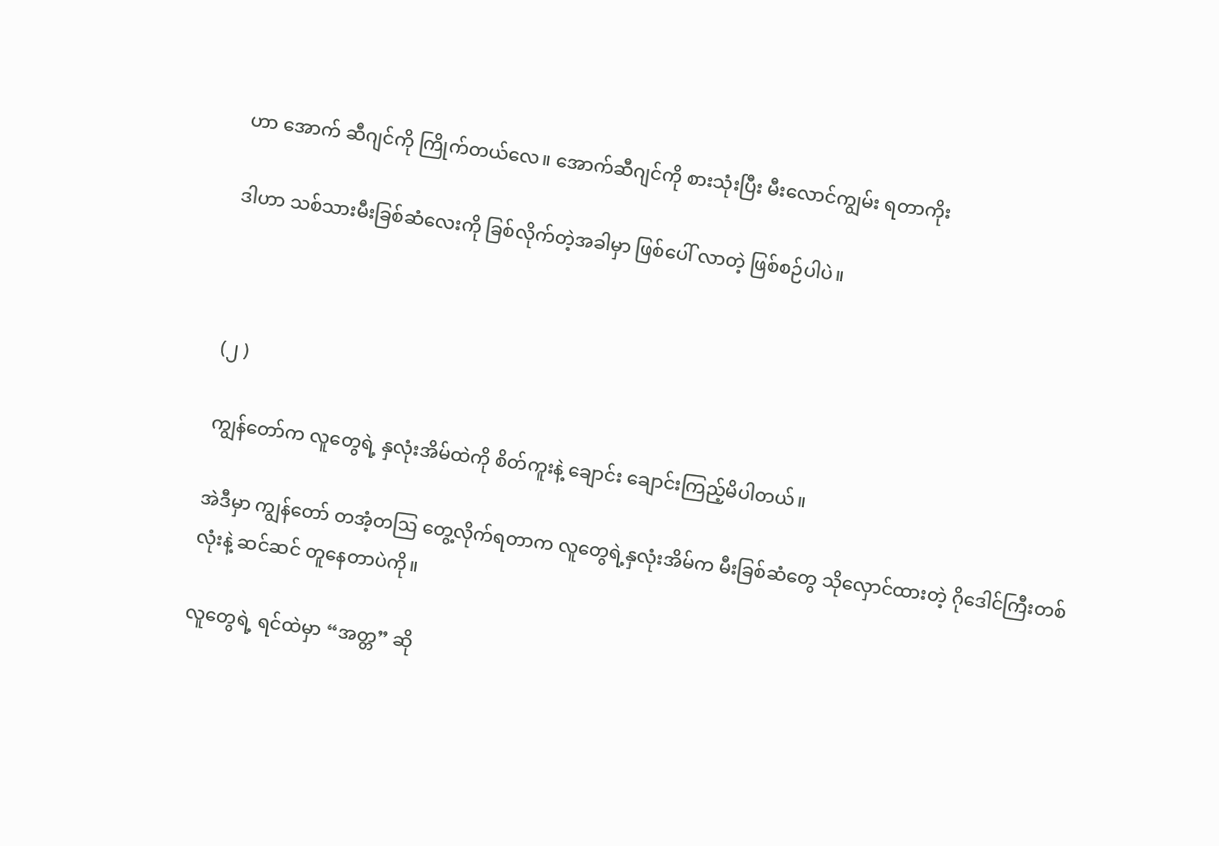ဟာ အောက် ဆီဂျင်ကို ကြိုက်တယ်လေ။ အောက်ဆီဂျင်ကို စားသုံးပြီး မီးလောင်ကျွမ်း ရတာကိုး

ဒါဟာ သစ်သားမီးခြစ်ဆံလေးကို ခြစ်လိုက်တဲ့အခါမှာ ဖြစ်ပေါ် လာတဲ့ ဖြစ်စဉ်ပါပဲ။



(၂ )

ကျွန်တော်က လူတွေရဲ့ နှလုံးအိမ်ထဲကို စိတ်ကူးနဲ့ ချောင်း ချောင်းကြည့်မိပါတယ်။

အဲဒီမှာ ကျွန်တော် တအံ့တဩ တွေ့လိုက်ရတာက လူတွေရဲ့နှလုံးအိမ်က မီးခြစ်ဆံတွေ သိုလှောင်ထားတဲ့ ဂိုဒေါင်ကြီးတစ်လုံးနဲ့ ဆင်ဆင် တူနေတာပဲကို။

လူတွေရဲ့ ရင်ထဲမှာ “အတ္တ” ဆို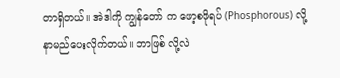တာရှိတယ်။ အဲဒါကို ကျွန်တော် က ဖော့စဖိုရပ် (Phosphorous) လို့ နာမည်ပေးလိုက်တယ်။ ဘာဖြစ် လို့လဲ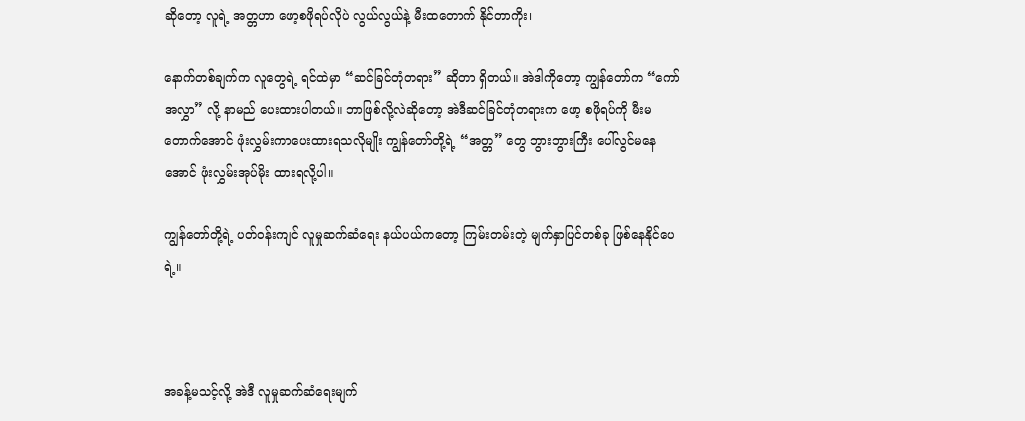ဆိုတော့ လူရဲ့ အတ္တဟာ ဖော့စဖိုရပ်လိုပဲ လွယ်လွယ်နဲ့ မီးထတောက် နိုင်တာကိုး၊

နောက်တစ်ချက်က လူတွေရဲ့ ရင်ထဲမှာ “ဆင်ခြင်တုံတရား” ဆိုတာ ရှိတယ်။ အဲဒါကိုတော့ ကျွန်တော်က “ကော်အလွှာ” လို့ နာမည် ပေးထားပါတယ်။ ဘာဖြစ်လို့လဲဆိုတော့ အဲဒီဆင်ခြင်တုံတရားက ဖော့ စဖိုရပ်ကို မီးမတောက်အောင် ဖုံးလွှမ်းကာပေးထားရသလိုမျိုး ကျွန်တော်တို့ရဲ့ “အတ္တ” တွေ ဘွားဘွားကြီး ပေါ်လွင်မနေအောင် ဖုံးလွှမ်းအုပ်မိုး ထားရလို့ပါ။

ကျွန်တော်တို့ရဲ့ ပတ်ဝန်းကျင် လူမှုဆက်ဆံရေး နယ်ပယ်ကတော့ ကြမ်းတမ်းတဲ့ မျက်နှာပြင်တစ်ခု ဖြစ်နေနိုင်ပေရဲ့။



အခန့်မသင့်လို့ အဲဒီ လူမှုဆက်ဆံရေးမျက်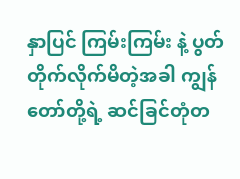နှာပြင် ကြမ်းကြမ်း နဲ့ ပွတ်တိုက်လိုက်မိတဲ့အခါ ကျွန်တော်တို့ရဲ့ ဆင်ခြင်တုံတ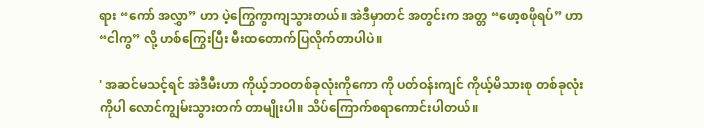ရား “ကော် အလွှာ” ဟာ ပဲ့ကြွေကွာကျသွားတယ်။ အဲဒီမှာတင် အတွင်းက အတ္တ “ဖော့စဖိုရပ်” ဟာ “ငါကွ” လို့ ဟစ်ကြွေးပြီး မီးထတောက်ပြလိုက်တာပါပဲ။

' အဆင်မသင့်ရင် အဲဒီမီးဟာ ကိုယ့်ဘဝတစ်ခုလုံးကိုကော ကို ပတ်ဝန်းကျင် ကိုယ့်မိသားစု တစ်ခုလုံးကိုပါ လောင်ကျွမ်းသွားတက် တာမျိုးပါ။ သိပ်ကြောက်စရာကောင်းပါတယ်။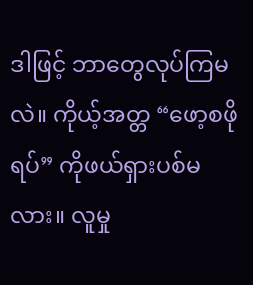ဒါဖြင့် ဘာတွေလုပ်ကြမလဲ။ ကိုယ့်အတ္တ “ဖော့စဖိုရပ်” ကိုဖယ်ရှားပစ်မလား။ လူမှု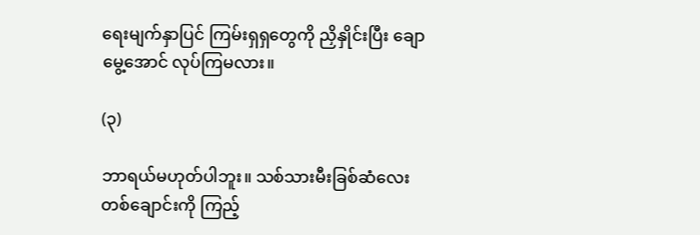ရေးမျက်နှာပြင် ကြမ်းရှရှတွေကို ညှိနှိုင်းပြီး ချောမွေ့အောင် လုပ်ကြမလား။

(၃)

ဘာရယ်မဟုတ်ပါဘူး။ သစ်သားမီးခြစ်ဆံလေးတစ်ချောင်းကို ကြည့်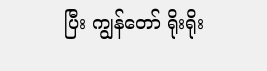ပြီး ကျွန်တော် ရိုးရိုး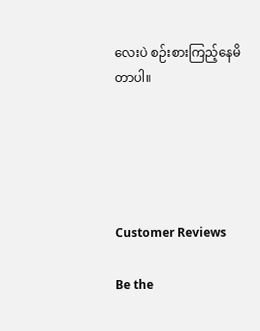လေးပဲ စဉ်းစားကြည့်နေမိတာပါ။





Customer Reviews

Be the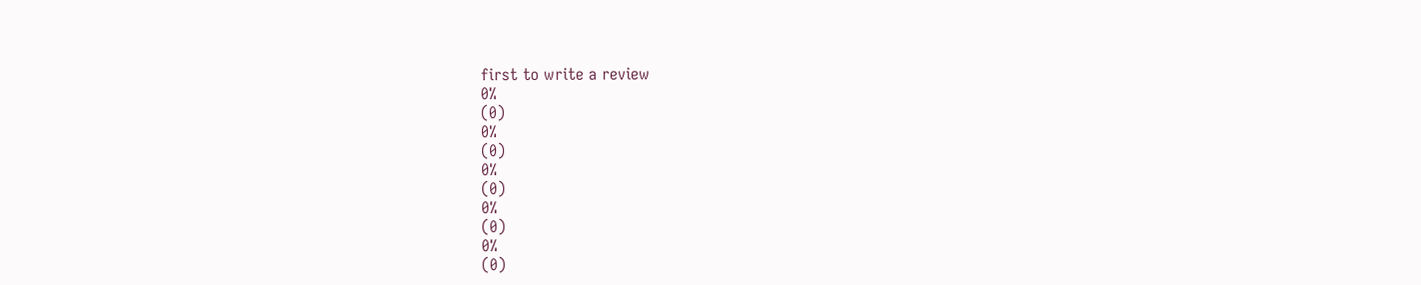first to write a review
0%
(0)
0%
(0)
0%
(0)
0%
(0)
0%
(0)